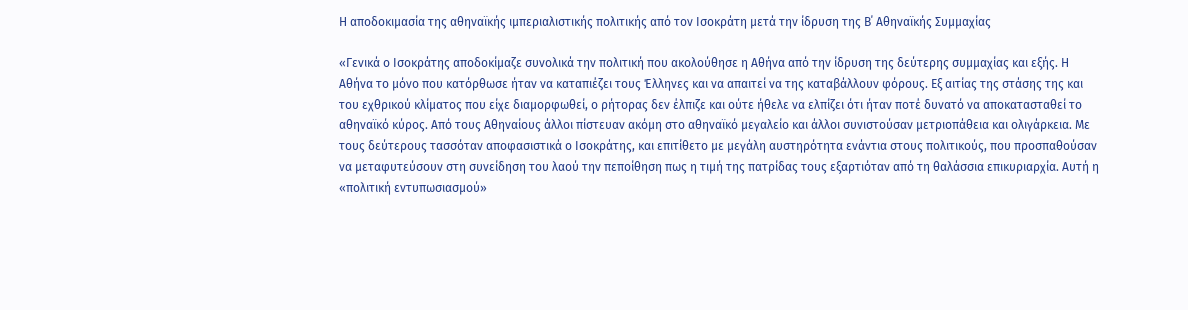Η αποδοκιμασία της αθηναϊκής ιμπεριαλιστικής πολιτικής από τον Ισοκράτη μετά την ίδρυση της Β΄ Αθηναϊκής Συμμαχίας

«Γενικά ο Ισοκράτης αποδοκίμαζε συνολικά την πολιτική που ακολούθησε η Αθήνα από την ίδρυση της δεύτερης συμμαχίας και εξής. Η Αθήνα το μόνο που κατόρθωσε ήταν να καταπιέζει τους Έλληνες και να απαιτεί να της καταβάλλουν φόρους. Εξ αιτίας της στάσης της και του εχθρικού κλίματος που είχε διαμορφωθεί, ο ρήτορας δεν έλπιζε και ούτε ήθελε να ελπίζει ότι ήταν ποτέ δυνατό να αποκατασταθεί το αθηναϊκό κύρος. Από τους Αθηναίους άλλοι πίστευαν ακόμη στο αθηναϊκό μεγαλείο και άλλοι συνιστούσαν μετριοπάθεια και ολιγάρκεια. Με τους δεύτερους τασσόταν αποφασιστικά ο Ισοκράτης, και επιτίθετο με μεγάλη αυστηρότητα ενάντια στους πολιτικούς, που προσπαθούσαν να μεταφυτεύσουν στη συνείδηση του λαού την πεποίθηση πως η τιμή της πατρίδας τους εξαρτιόταν από τη θαλάσσια επικυριαρχία. Αυτή η «πολιτική εντυπωσιασμού»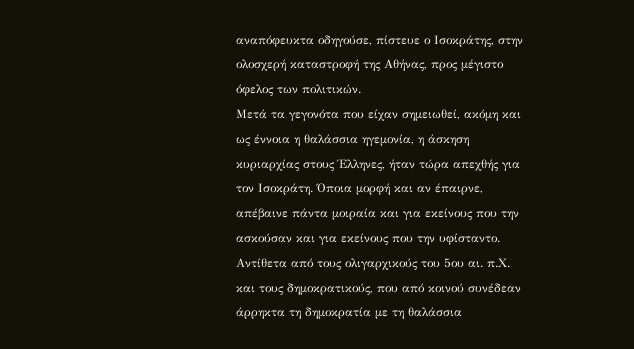αναπόφευκτα οδηγούσε, πίστευε ο Ισοκράτης, στην ολοσχερή καταστροφή της Αθήνας, προς μέγιστο όφελος των πολιτικών.
Μετά τα γεγονότα που είχαν σημειωθεί, ακόμη και ως έννοια η θαλάσσια ηγεμονία, η άσκηση κυριαρχίας στους Έλληνες, ήταν τώρα απεχθής για τον Ισοκράτη. Όποια μορφή και αν έπαιρνε, απέβαινε πάντα μοιραία και για εκείνους που την ασκούσαν και για εκείνους που την υφίσταντο. Αντίθετα από τους ολιγαρχικούς του 5ου αι. π.Χ. και τους δημοκρατικούς, που από κοινού συνέδεαν άρρηκτα τη δημοκρατία με τη θαλάσσια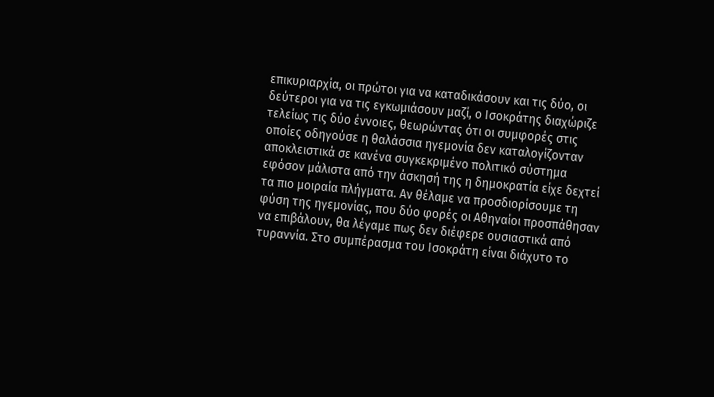επικυριαρχία, οι πρώτοι για να καταδικάσουν και τις δύο, οι δεύτεροι για να τις εγκωμιάσουν μαζί, ο Ισοκράτης διαχώριζε τελείως τις δύο έννοιες, θεωρώντας ότι οι συμφορές στις οποίες οδηγούσε η θαλάσσια ηγεμονία δεν καταλογίζονταν αποκλειστικά σε κανένα συγκεκριμένο πολιτικό σύστημα εφόσον μάλιστα από την άσκησή της η δημοκρατία είχε δεχτεί τα πιο μοιραία πλήγματα. Αν θέλαμε να προσδιορίσουμε τη φύση της ηγεμονίας, που δύο φορές οι Αθηναίοι προσπάθησαν να επιβάλουν, θα λέγαμε πως δεν διέφερε ουσιαστικά από τυραννία. Στο συμπέρασμα του Ισοκράτη είναι διάχυτο το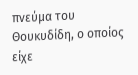πνεύμα του Θουκυδίδη, ο οποίος είχε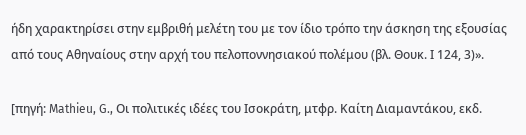ήδη χαρακτηρίσει στην εμβριθή μελέτη του με τον ίδιο τρόπο την άσκηση της εξουσίας από τους Αθηναίους στην αρχή του πελοποννησιακού πολέμου (βλ. Θουκ. Ι 124, 3)».

[πηγή: Mathieu, G., Οι πολιτικές ιδέες του Ισοκράτη, μτφρ. Καίτη Διαμαντάκου, εκδ.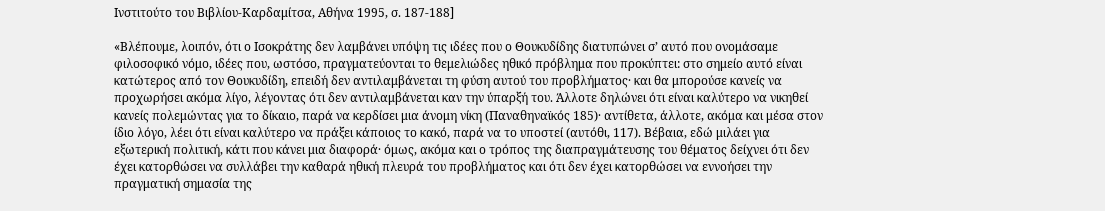Ινστιτούτο του Βιβλίου-Καρδαμίτσα, Αθήνα 1995, σ. 187-188]

«Βλέπουμε, λοιπόν, ότι ο Ισοκράτης δεν λαμβάνει υπόψη τις ιδέες που ο Θουκυδίδης διατυπώνει σ’ αυτό που ονομάσαμε φιλοσοφικό νόμο, ιδέες που, ωστόσο, πραγματεύονται το θεμελιώδες ηθικό πρόβλημα που προκύπτει: στο σημείο αυτό είναι κατώτερος από τον Θουκυδίδη, επειδή δεν αντιλαμβάνεται τη φύση αυτού του προβλήματος· και θα μπορούσε κανείς να προχωρήσει ακόμα λίγο, λέγοντας ότι δεν αντιλαμβάνεται καν την ύπαρξή του. Άλλοτε δηλώνει ότι είναι καλύτερο να νικηθεί κανείς πολεμώντας για το δίκαιο, παρά να κερδίσει μια άνομη νίκη (Παναθηναϊκός 185)· αντίθετα, άλλοτε, ακόμα και μέσα στον ίδιο λόγο, λέει ότι είναι καλύτερο να πράξει κάποιος το κακό, παρά να το υποστεί (αυτόθι, 117). Βέβαια, εδώ μιλάει για εξωτερική πολιτική, κάτι που κάνει μια διαφορά· όμως, ακόμα και ο τρόπος της διαπραγμάτευσης του θέματος δείχνει ότι δεν έχει κατορθώσει να συλλάβει την καθαρά ηθική πλευρά του προβλήματος και ότι δεν έχει κατορθώσει να εννοήσει την πραγματική σημασία της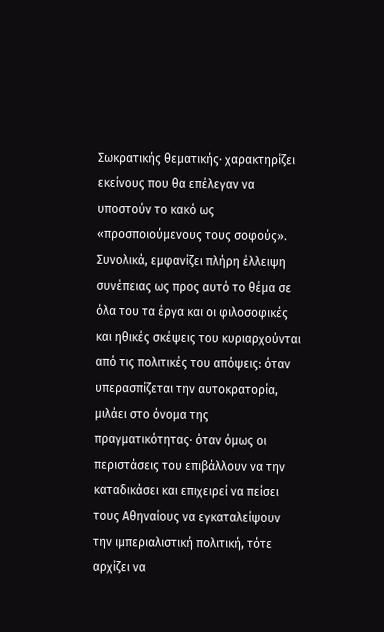Σωκρατικής θεματικής· χαρακτηρίζει εκείνους που θα επέλεγαν να υποστούν το κακό ως «προσποιούμενους τους σοφούς». Συνολικά, εμφανίζει πλήρη έλλειψη συνέπειας ως προς αυτό το θέμα σε όλα του τα έργα και οι φιλοσοφικές και ηθικές σκέψεις του κυριαρχούνται από τις πολιτικές του απόψεις: όταν υπερασπίζεται την αυτοκρατορία, μιλάει στο όνομα της πραγματικότητας· όταν όμως οι περιστάσεις του επιβάλλουν να την καταδικάσει και επιχειρεί να πείσει τους Αθηναίους να εγκαταλείψουν την ιμπεριαλιστική πολιτική, τότε αρχίζει να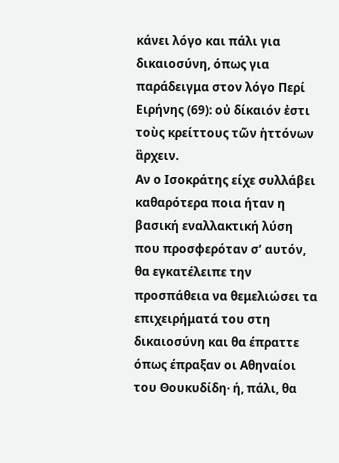κάνει λόγο και πάλι για δικαιοσύνη, όπως για παράδειγμα στον λόγο Περί Ειρήνης (69): οὐ δίκαιόν ἐστι τοὺς κρείττους τῶν ἡττόνων ἂρχειν.
Αν ο Ισοκράτης είχε συλλάβει καθαρότερα ποια ήταν η βασική εναλλακτική λύση που προσφερόταν σ’ αυτόν, θα εγκατέλειπε την προσπάθεια να θεμελιώσει τα επιχειρήματά του στη δικαιοσύνη και θα έπραττε όπως έπραξαν οι Αθηναίοι του Θουκυδίδη· ή, πάλι, θα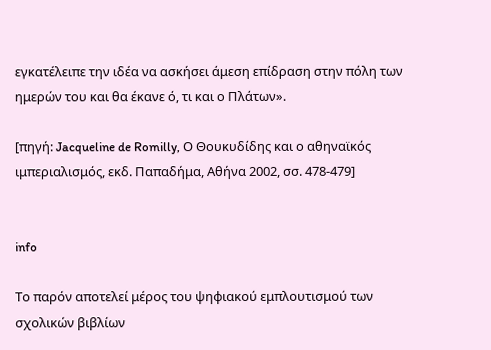εγκατέλειπε την ιδέα να ασκήσει άμεση επίδραση στην πόλη των ημερών του και θα έκανε ό, τι και ο Πλάτων».

[πηγή: Jacqueline de Romilly, Ο Θουκυδίδης και ο αθηναϊκός ιμπεριαλισμός, εκδ. Παπαδήμα, Αθήνα 2002, σσ. 478-479]


info

Το παρόν αποτελεί μέρος του ψηφιακού εμπλουτισμού των σχολικών βιβλίων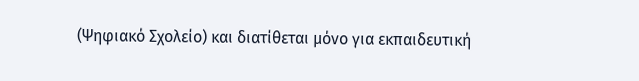(Ψηφιακό Σχολείο) και διατίθεται μόνο για εκπαιδευτική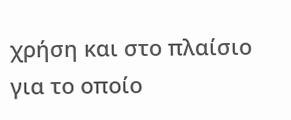χρήση και στο πλαίσιο για το οποίο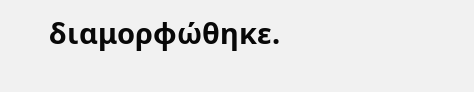διαμορφώθηκε.